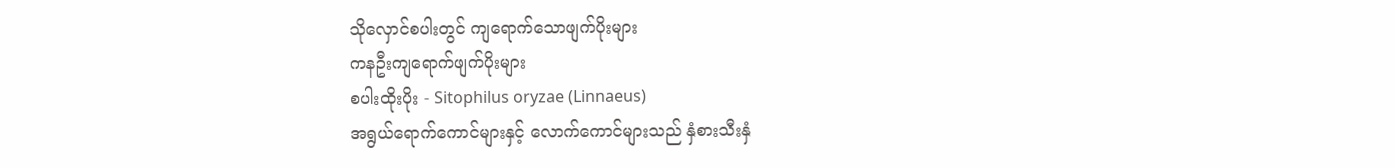သိုလှောင်စပါးတွင် ကျရောက်သောဖျက်ပိုးများ
ကနဦးကျရောက်ဖျက်ပိုးများ
စပါးထိုးပိုး - Sitophilus oryzae (Linnaeus)
အရွယ်ရောက်ကောင်များနှင့် လောက်ကောင်များသည် နှံစားသီးနှံ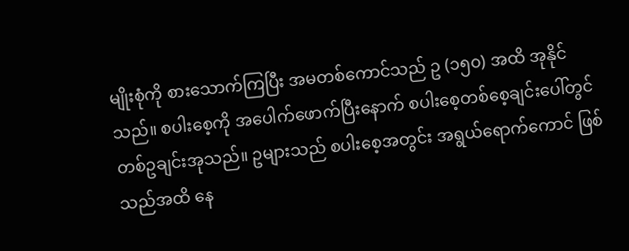မျိုးစုံကို စားသောက်ကြပြီး အမတစ်ကောင်သည် ဥ (၁၅၀) အထိ အုနိုင်သည်။ စပါးစေ့ကို အပေါက်ဖောက်ပြီးနောက် စပါးစေ့တစ်စေ့ချင်းပေါ်တွင် တစ်ဥချင်းအုသည်။ ဥများသည် စပါးစေ့အတွင်း အရွယ်ရောက်ကောင် ဖြစ်သည်အထိ နေ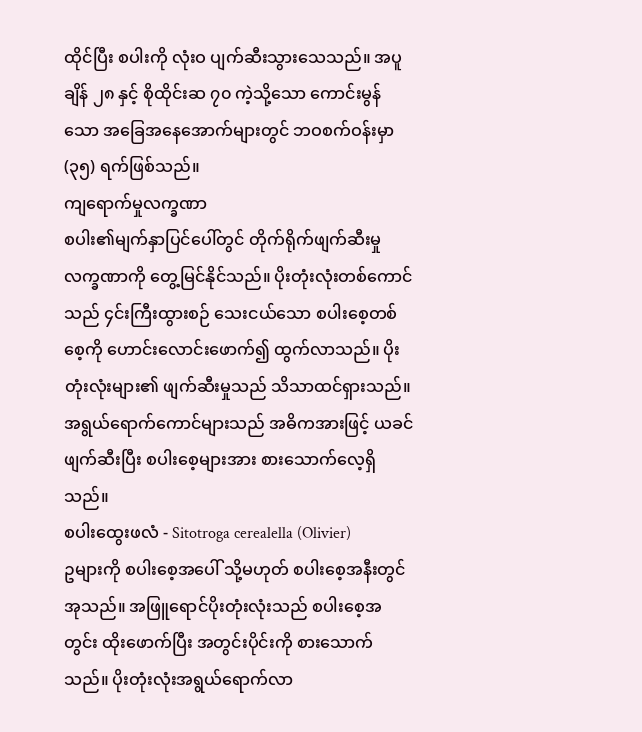ထိုင်ပြီး စပါးကို လုံးဝ ပျက်ဆီးသွားသေသည်။ အပူချိန် ၂၈ နှင့် စိုထိုင်းဆ ၇၀ ကဲ့သို့သော ကောင်းမွန်သော အခြေအနေအောက်များတွင် ဘဝစက်ဝန်းမှာ (၃၅) ရက်ဖြစ်သည်။
ကျရောက်မှုလက္ခဏာ
စပါး၏မျက်နှာပြင်ပေါ်တွင် တိုက်ရိုက်ဖျက်ဆီးမှုလက္ခဏာကို တွေ့မြင်နိုင်သည်။ ပိုးတုံးလုံးတစ်ကောင်သည် ၄င်းကြီးထွားစဉ် သေးငယ်သော စပါးစေ့တစ်စေ့ကို ဟောင်းလောင်းဖောက်၍ ထွက်လာသည်။ ပိုးတုံးလုံးများ၏ ဖျက်ဆီးမှုသည် သိသာထင်ရှားသည်။ အရွယ်ရောက်ကောင်များသည် အဓိကအားဖြင့် ယခင်ဖျက်ဆီးပြီး စပါးစေ့များအား စားသောက်လေ့ရှိသည်။
စပါးထွေးဖလံ - Sitotroga cerealella (Olivier)
ဥများကို စပါးစေ့အပေါ် သို့မဟုတ် စပါးစေ့အနီးတွင်အုသည်။ အဖြူရောင်ပိုးတုံးလုံးသည် စပါးစေ့အတွင်း ထိုးဖောက်ပြီး အတွင်းပိုင်းကို စားသောက်သည်။ ပိုးတုံးလုံးအရွယ်ရောက်လာ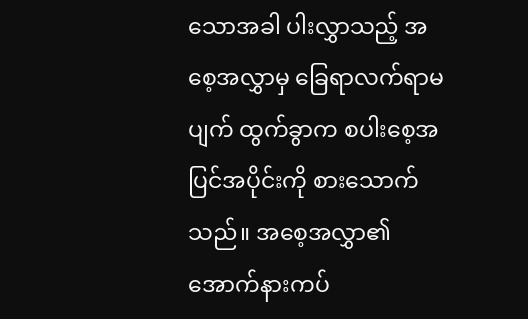သောအခါ ပါးလွှာသည့် အစေ့အလွှာမှ ခြေရာလက်ရာမပျက် ထွက်ခွာက စပါးစေ့အပြင်အပိုင်းကို စားသောက်သည်။ အစေ့အလွှာ၏ အောက်နားကပ်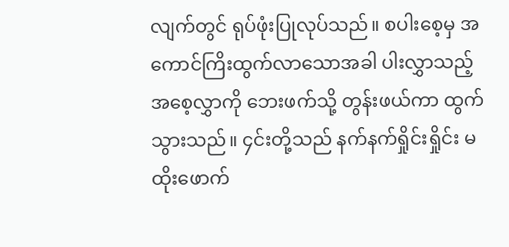လျက်တွင် ရုပ်ဖုံးပြုလုပ်သည်။ စပါးစေ့မှ အကောင်ကြိးထွက်လာသောအခါ ပါးလွှာသည့် အစေ့လွှာကို ဘေးဖက်သို့ တွန်းဖယ်ကာ ထွက်သွားသည်။ ၄င်းတို့သည် နက်နက်ရှိုင်းရှိုင်း မထိုးဖောက်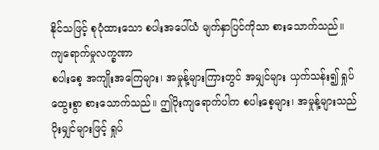နိုင်သဖြင့် စုပုံထားသော စပါးအပေါ်ယံ မျက်နှာပြင်ကိုသာ စားသောက်သည်။
ကျရောက်မှုလက္ခဏာ
စပါးစေ့ အကျိုးအကြေများ၊ အမှုန့်များကြားတွင် အမျှင်များ ယှက်သန်း၍ ရှုပ်ထွေးစွာ စားသောက်သည်။ ဤပိုးကျရောက်ပါက စပါးစေ့များ၊ အမှုန့်များသည် ပိုးမျှင်များဖြင့် ရှုပ်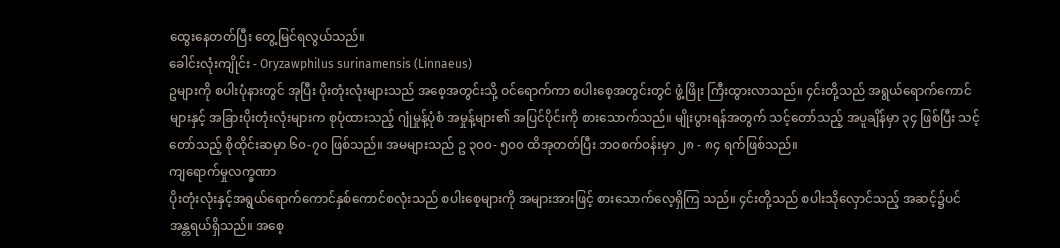ထွေးနေတတ်ပြီး တွေ့မြင်ရလွယ်သည်။
ခေါင်းလုံးကျိုင်း - Oryzawphilus surinamensis (Linnaeus)
ဥများကို စပါးပုံနားတွင် အုပြီး ပိုးတုံးလုံးများသည် အစေ့အတွင်းသို့ ဝင်ရောက်ကာ စပါးစေ့အတွင်းတွင် ဖွံ့ဖြိုး ကြီးထွားလာသည်။ ၄င်းတို့သည် အရွယ်ရောက်ကောင်များနှင့် အခြားပိုးတုံးလုံးများက စုပုံထားသည့် ဂျုံမှုန့်ပုံစံ အမှုန့်များ၏ အပြင်ပိုင်းကို စားသောက်သည်။ မျိုးပွားရန်အတွက် သင့်တော်သည့် အပူချိန်မှာ ၃၄ ဖြစ်ပြီး သင့်တော်သည့် စိုထိုင်းဆမှာ ၆၀-၇၀ ဖြစ်သည်။ အမများသည် ဥ ၃၀၀- ၅၀၀ ထိအုတတ်ပြီး ဘဝစက်ဝန်းမှာ ၂၈ - ၈၄ ရက်ဖြစ်သည်။
ကျရောက်မှုလက္ခဏာ
ပိုးတုံးလုံးနှင့်အရွယ်ရောက်ကောင်နှစ်ကောင်စလုံးသည် စပါးစေ့များကို အများအားဖြင့် စားသောက်လေ့ရှိကြ သည်။ ၄င်းတို့သည် စပါးသိုလှောင်သည့် အဆင့်၌ပင် အန္တရယ်ရှိသည်။ အစေ့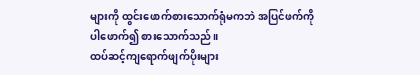များကို ထွင်းဖောက်စားသောက်ရုံမကဘဲ အပြင်ဖက်ကို
ပါဖောက်၍ စားသောက်သည်။
ထပ်ဆင့်ကျရောက်ဖျက်ပိုးများ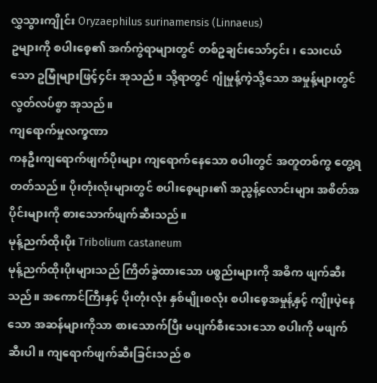လွှသွားကျိုင်း Oryzaephilus surinamensis (Linnaeus)
ဥများကို စပါးစေ့၏ အက်ကွဲရာများတွင် တစ်ဥချင်းသော်၄င်း၊ သေးငယ်သော ဥမြုံများဖြင့်၄င်း အုသည်။ သို့ရာတွင် ဂျုံမှုန့်ကဲ့သို့သော အမှုန့်များတွင် လွတ်လပ်စွာ အုသည်။
ကျရောက်မှုလက္ခဏာ
ကနဦးကျရောက်ဖျက်ပိုးများ ကျရောက်နေသော စပါးတွင် အတူတစ်ကွ တွေ့ရတတ်သည်။ ပိုးတုံးလုံးများတွင် စပါးစေ့များ၏ အညွန့်လောင်းများ အစိတ်အပိုင်းများကို စားသောက်ဖျက်ဆီးသည်။
မုန့်ညက်ထိုးပိုး Tribolium castaneum
မုန့်ညက်ထိုးပိုးများသည် ကြိတ်ခွဲထားသော ပစ္စည်းများကို အဓိက ဖျက်ဆီးသည်။ အကောင်ကြီးနှင့် ပိုးတုံးလုံး နှစ်မျိုးစလုံး စပါးစေ့အမှုန့်နှင့် ကျိုးပဲ့နေသော အဆန်များကိုသာ စားသောက်ပြီး မပျက်စီးသေးသော စပါးကို မဖျက်ဆီးပါ။ ကျရောက်ဖျက်ဆီးခြင်းသည် စ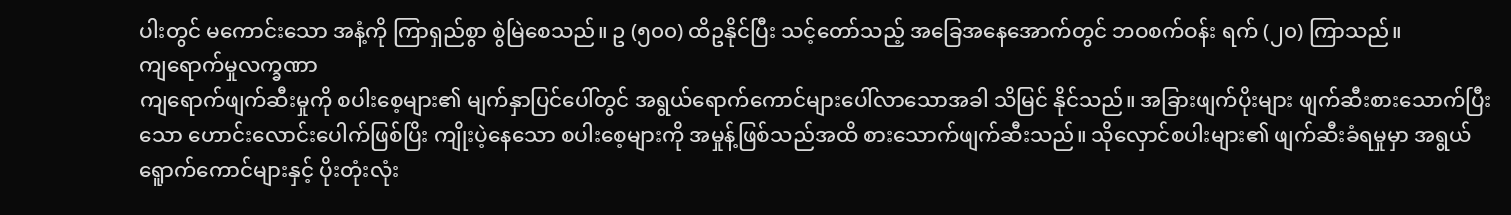ပါးတွင် မကောင်းသော အနံ့ကို ကြာရှည်စွာ စွဲမြဲစေသည်။ ဥ (၅၀၀) ထိဥနိုင်ပြီး သင့်တော်သည့် အခြေအနေအောက်တွင် ဘဝစက်ဝန်း ရက် (၂၀) ကြာသည်။
ကျရောက်မှုလက္ခဏာ
ကျရောက်ဖျက်ဆီးမှုကို စပါးစေ့များ၏ မျက်နှာပြင်ပေါ်တွင် အရွယ်ရောက်ကောင်များပေါ်လာသောအခါ သိမြင် နိုင်သည်။ အခြားဖျက်ပိုးများ ဖျက်ဆီးစားသောက်ပြီးသော ဟောင်းလောင်းပေါက်ဖြစ်ပြိး ကျိုးပဲ့နေသော စပါးစေ့များကို အမှုန့်ဖြစ်သည်အထိ စားသောက်ဖျက်ဆီးသည်။ သိုလှောင်စပါးများ၏ ဖျက်ဆီးခံရမှုမှာ အရွယ်ရေူာက်ကောင်များနှင့် ပိုးတုံးလုံး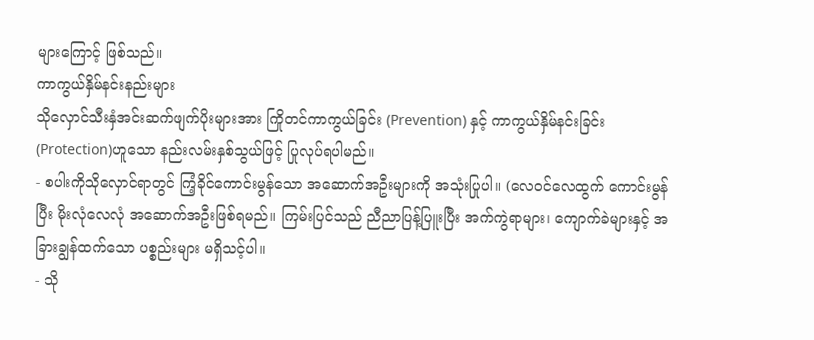များကြောင့် ဖြစ်သည်။
ကာကွယ်နှိမ်နင်းနည်းများ
သိုလှောင်သီးနှံအင်းဆက်ဖျက်ပိုးများအား ကြိုတင်ကာကွယ်ခြင်း (Prevention) နှင့် ကာကွယ်နှိမ်နင်းခြင်း (Protection)ဟူသော နည်းလမ်းနှစ်သွယ်ဖြင့် ပြုလုပ်ရပါမည်။
- စပါးကိုသိုလှောင်ရာတွင် ကြံ့ခိုင်ကောင်းမွန်သော အဆောက်အဦးများကို အသုံးပြုပါ။ (လေဝင်လေထွက် ကောင်းမွန် ပြီး မိုးလုံလေလုံ အဆောက်အဦးဖြစ်ရမည်။ ကြမ်းပြင်သည် ညီညာပြန့်ပြူးပြီး အက်ကွဲရာများ၊ ကျောက်ခဲများနှင့် အခြားချွန်ထက်သော ပစ္စည်းများ မရှိသင့်ပါ။
- သို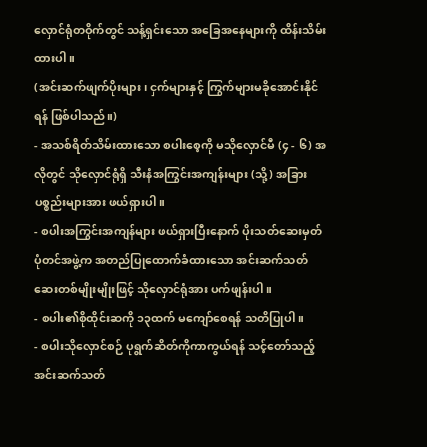လှောင်ရုံတဝိုက်တွင် သန့်ရှင်းသော အခြေအနေများကို ထိန်းသိမ်းထားပါ။
(အင်းဆက်ဖျက်ပိုးများ၊ ငှက်များနှင့် ကြွက်များမခိုအောင်းနိုင်ရန် ဖြစ်ပါသည်။)
- အသစ်ရိတ်သိမ်းထားသော စပါးစေ့ကို မသိုလှောင်မီ (၄ - ၆) အလိုတွင် သိုလှောင်ရုံရှိ သီးနံအကြွင်းအကျန်းများ (သို့) အခြားပစ္စည်းများအား ဖယ်ရှားပါ။
- စပါးအကြွင်းအကျန်များ ဖယ်ရှားပြီးနောက် ပိုးသတ်ဆေးမှတ်ပုံတင်အဖွဲ့က အတည်ပြုထောက်ခံထားသော အင်းဆက်သတ်ဆေးတစ်မျိုးမျိုးဖြင့် သိုလှောင်ရုံအား ပက်ဖျန်းပါ။
- စပါး၏စိုထိုင်းဆကို ၁၃ထက် မကျော်စေရန် သတိပြုပါ။
- စပါးသိုလှောင်စဉ် ပုရွက်ဆိတ်ကိုကာကွယ်ရန် သင့်တော်သည့် အင်းဆက်သတ်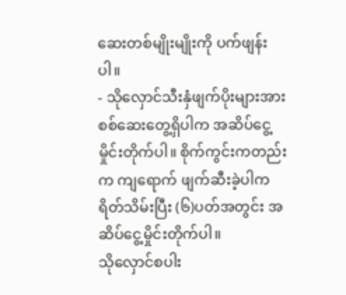ဆေးတစ်မျိုးမျိုးကို ပက်ဖျန်းပါ။
- သိုလှောင်သီးနှံဖျက်ပိုးများအား စစ်ဆေးတွေ့ရှိပါက အဆိပ်ငွေ့မှိုင်းတိုက်ပါ။ စိုက်ကွင်းကတည်းက ကျရောက် ဖျက်ဆီးခဲ့ပါက ရိတ်သိမ်းပြီး (၆)ပတ်အတွင်း အဆိပ်ငွေ့မှိုင်းတိုက်ပါ။
သိုလှောင်စပါး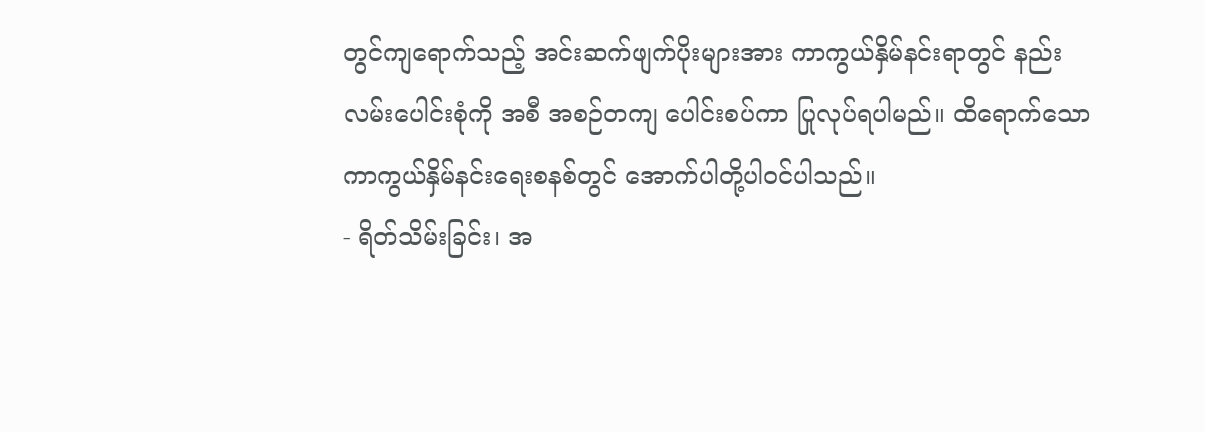တွင်ကျရောက်သည့် အင်းဆက်ဖျက်ပိုးများအား ကာကွယ်နှိမ်နင်းရာတွင် နည်းလမ်းပေါင်းစုံကို အစီ အစဉ်တကျ ပေါင်းစပ်ကာ ပြုလုပ်ရပါမည်။ ထိရောက်သော ကာကွယ်နှိမ်နင်းရေးစနစ်တွင် အောက်ပါတို့ပါဝင်ပါသည်။
- ရိတ်သိမ်းခြင်း၊ အ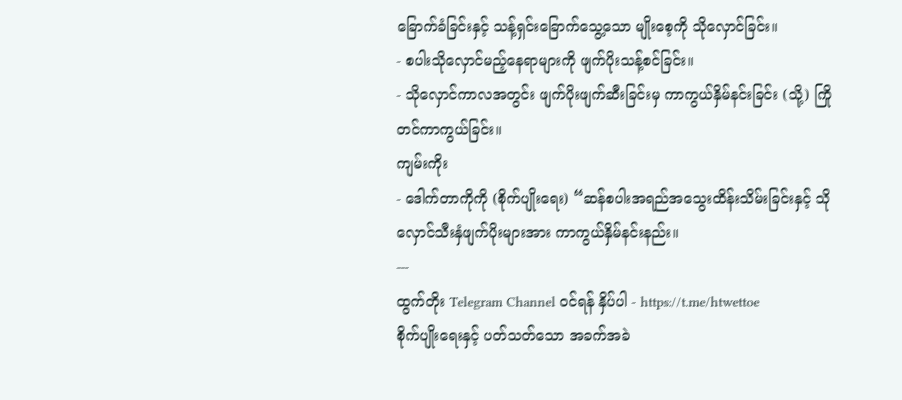ခြောက်ခံခြင်းနှင့် သန့်ရှင်းခြောက်သွေ့သော မျိုးစေ့ကို သိုလှောင်ခြင်း။
- စပါးသိုလှောင်မည့်နေရာများကို ဖျက်ပိုးသန့်စင်ခြင်း။
- သိုလှောင်ကာလအတွင်း ဖျက်ပိုးဖျက်ဆီးခြင်းမှ ကာကွယ်နှိမ်နင်းခြင်း (သို့) ကြိုတင်ကာကွယ်ခြင်း။
ကျမ်းကိုး
- ဒေါက်တာကိုကို (စိုက်ပျိုးရေး) “ဆန်စပါးအရည်အသွေးထိန်းသိမ်းခြင်းနှင့် သိုလှောင်သီးနှံဖျက်ပိုးများအား ကာကွယ်နှိမ်နင်းနည်း။
---
ထွက်တိုး Telegram Channel ဝင်ရန် နှိပ်ပါ - https://t.me/htwettoe
စိုက်ပျိုးရေးနှင့် ပတ်သတ်သော အခက်အခဲ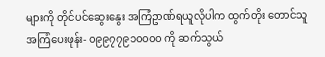များကို တိုင်ပင်ဆွေးနွေး အကြံဥာဏ်ရယူလိုပါက ထွက်တိုး တောင်သူအကြံပေးဖုန်း- ၀၉၉၇၇၉၁၀၀၀၀ ကို ဆက်သွယ်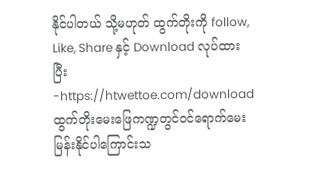နိုင်ပါတယ် သို့မဟုတ် ထွက်တိုးကို follow, Like, Share နှင့် Download လုပ်ထားပြီး -https://htwettoe.com/download ထွက်တိုးမေးဖြေကဏ္ဍတွင်ဝင်ရောက်မေးမြန်းနိုင်ပါကြောင်းသ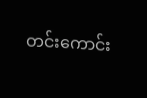တင်းကောင်း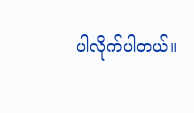ပါလိုက်ပါတယ်။